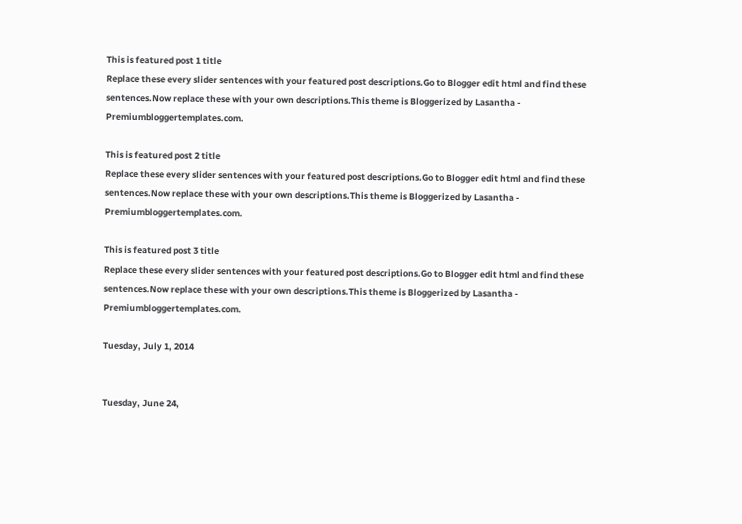This is featured post 1 title
Replace these every slider sentences with your featured post descriptions.Go to Blogger edit html and find these sentences.Now replace these with your own descriptions.This theme is Bloggerized by Lasantha - Premiumbloggertemplates.com.

This is featured post 2 title
Replace these every slider sentences with your featured post descriptions.Go to Blogger edit html and find these sentences.Now replace these with your own descriptions.This theme is Bloggerized by Lasantha - Premiumbloggertemplates.com.

This is featured post 3 title
Replace these every slider sentences with your featured post descriptions.Go to Blogger edit html and find these sentences.Now replace these with your own descriptions.This theme is Bloggerized by Lasantha - Premiumbloggertemplates.com.

Tuesday, July 1, 2014


Tuesday, June 24,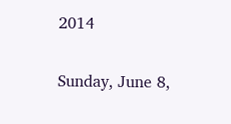2014


Sunday, June 8,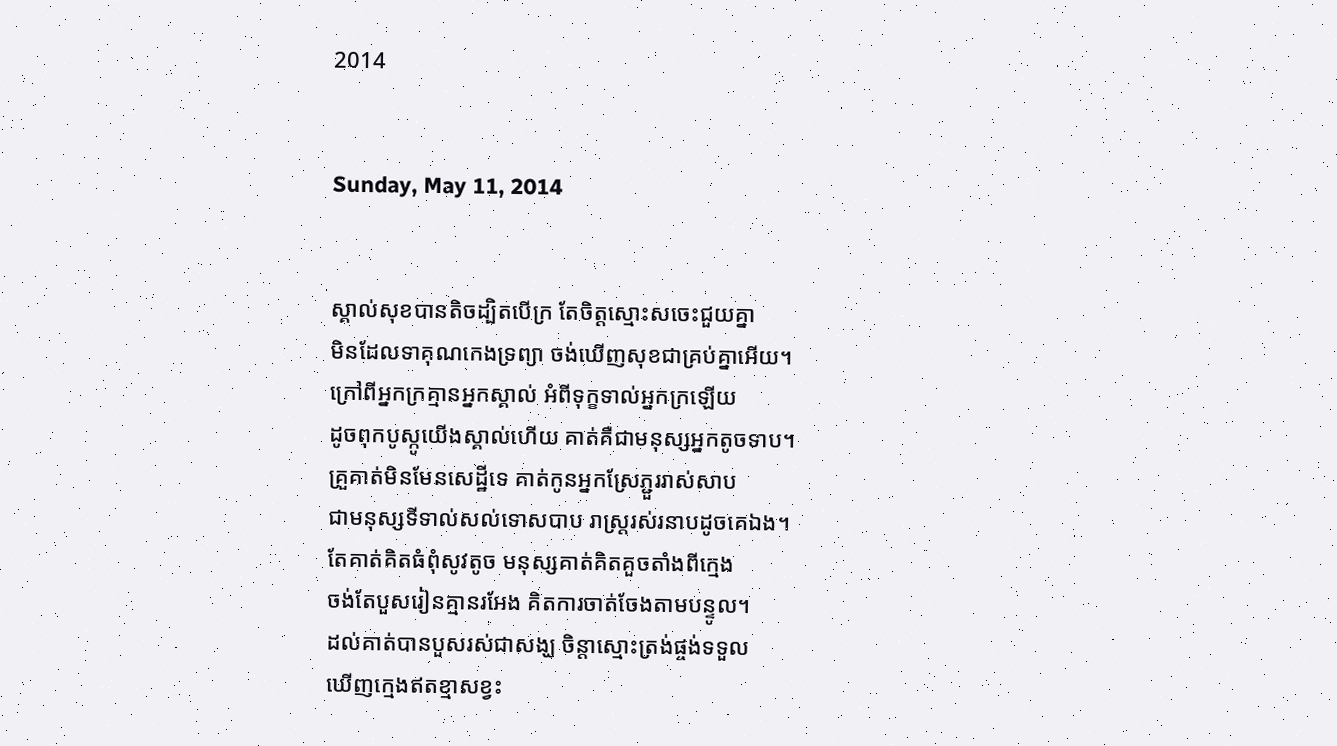2014


Sunday, May 11, 2014


ស្គាល់សុខបានតិចដ្បិតបើក្រ តែចិត្តស្មោះសចេះជួយគ្នា
មិនដែលទាគុណកេងទ្រព្យា ចង់ឃើញសុខជាគ្រប់គ្នាអើយ។
ក្រៅពីអ្នកក្រគ្មានអ្នកស្គាល់ អំពីទុក្ខទាល់អ្នកក្រឡើយ
ដូចពុកបូស្កូយើងស្គាល់ហើយ គាត់គឺជាមនុស្សអ្នកតូចទាប។
គ្រួគាត់មិនមែនសេដ្ឋីទេ គាត់កូនអ្នកស្រែភ្ជួររាស់សាប
ជាមនុស្សទីទាល់សល់ទោសបាប រាស្ត្ររស់រនាបដូចគេឯង។
តែគាត់គិតធំពុំសូវតូច មនុស្សគាត់គិតគួចតាំងពីក្មេង
ចង់តែបួសរៀនគ្មានរអែង គិតការចាត់ចែងតាមបន្ទូល។
ដល់គាត់បានបួសរស់ជាសង្ឃ ចិន្តាស្មោះត្រង់ផ្ចង់ទទួល
ឃើញក្មេងឥតខ្មាសខ្វះ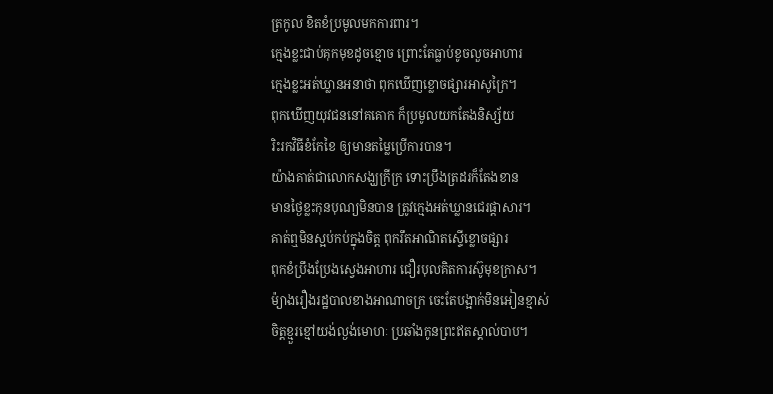ត្រកូល ខិតខំប្រមូលមកការពារ។
ក្មេងខ្លះជាប់គុកមុខដូចខ្មោច ព្រោះតែធ្លាប់ខូចលួចអាហារ
ក្មេងខ្លះអត់ឃ្លានអនាថា ពុកឃើញខ្លោចផ្សារអាសូក្រៃ។
ពុកឃើញយុវជននៅគគោក ក៏ប្រមូលយកតែងនិស្ស័យ
រិះរកវិធីខំកែខៃ ឲ្យមានតម្លៃប្រើការបាន។
យ៉ាងគាត់ជាលោកសង្ឃក្រីក្រ ទោះប្រឹងត្រដរក៏តែងខាន
មានថ្ងៃខ្លះកុនបុណ្យមិនបាន ត្រូវក្មេងអត់ឃ្លានជេរផ្ដាសារ។
គាត់ឮមិនស្អប់កប់ក្នុងចិត្ត ពុករឹតអាណិតស្ទើខ្លោចផ្សារ
ពុកខំប្រឹងប្រែងស្វេងអាហារ ជឿរបុលគិតការស៊ូមុខក្រាស។
ម៉្យាងរឿងរដ្ឋបាលខាងអាណាចក្រ ចេះតែបង្អាក់មិនអៀនខ្មាស់
ចិត្តខ្មួរខ្មៅយង់ល្ងង់មោហៈ ប្រឆាំងកូនព្រះឥតស្គាល់បាប។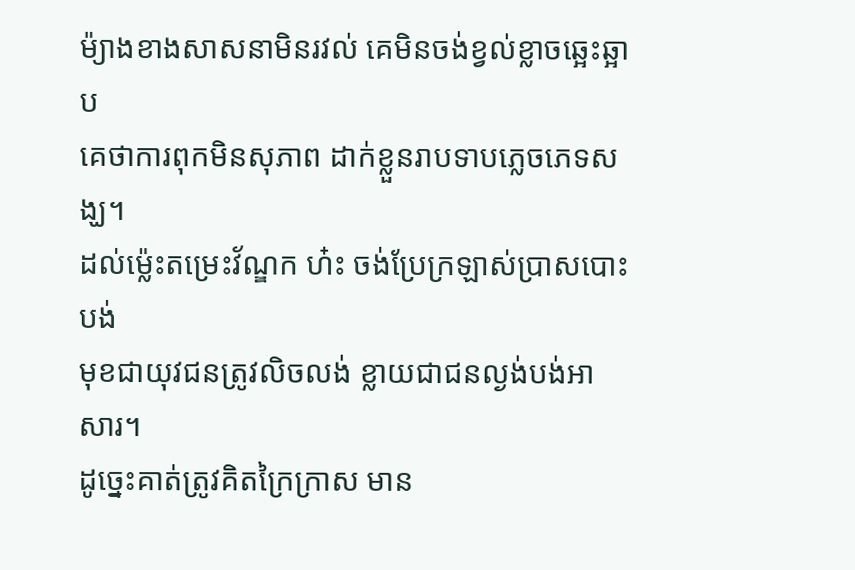ម៉្យាងខាងសាសនាមិនរវល់ គេមិនចង់ខ្វល់ខ្លាចឆ្អេះឆ្អាប
គេថាការពុកមិនសុភាព ដាក់ខ្លួនរាបទាបភ្លេចភេទសង្ឃ។
ដល់ម៉្លេះតម្រេះវ័ណ្ឌក ហ៎ះ ចង់ប្រែក្រឡាស់ប្រាសបោះបង់
មុខជាយុវជនត្រូវលិចលង់ ខ្លាយជាជនល្ងង់បង់អាសារ។
ដូច្នេះគាត់ត្រូវគិតក្រៃក្រាស មាន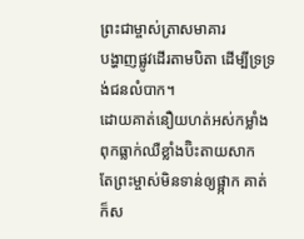ព្រះជាម្ចាស់ត្រាសមាគារ
បង្ហាញផ្លូវដើរតាមបិតា ដើម្បីទ្រទ្រង់ជនលំបាក។
ដោយគាត់នឿយហត់អស់កម្លាំង ពុកធ្លាក់ឈឺខ្លាំងប៊ិះតាយសាក
តែព្រះម្ចាស់មិនទាន់ឲ្យផ្អា្កក គាត់ក៏ស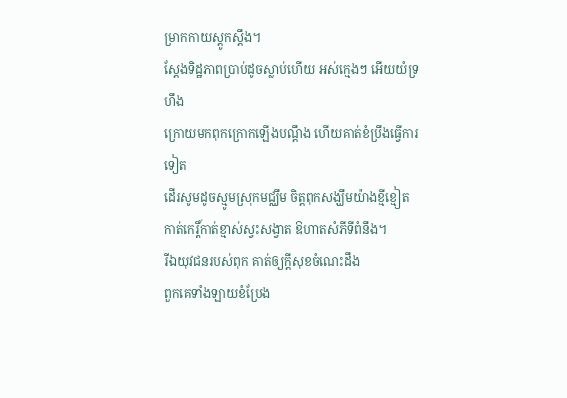ម្រាកកាយស្ដូកស្ដឹង។
ស្ដែងទិដ្ឋភាពប្រាប់ដូចស្លាប់ហើយ អស់ក្មេងៗ អើយយំទ្រហឹង
ក្រោយមកពុកក្រោកឡើងបណ្ដឹង ហើយគាត់ខំប្រឹងធ្វើការទៀត
ដើរសូមដូចស្មូមស្រុកមជ្ឈឹម ចិត្តពុកសង្ឃឹមយ៉ាងខ្មីខ្មៀត
កាត់កេរ្តិ៍កាត់ខ្មាស់ស្វះសង្វាត ឱហាតសំភីទីពំនឹង។
រីឯយុវជនរបស់ពុក គាត់ឲ្យក្ដីសុខចំណេះដឹង
ពួកគេទាំងឡាយខំប្រែង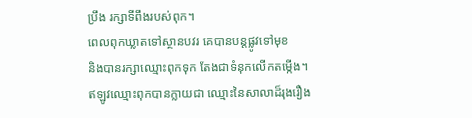ប្រឹង រក្សាទីពឹងរបស់ពុក។
ពេលពុកឃ្លាតទៅស្ថានបវរ គេបានបន្តផ្លូវទៅមុខ
និងបានរក្សាឈ្មោះពុកទុក តែងជាទំនុកលើកតម្កើង។
ឥឡូវឈ្មោះពុកបានក្លាយជា ឈ្មោះនៃសាលាដ៏រុងរឿង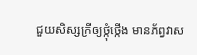ជួយសិស្សក្រីឲ្យថ្កុំថ្កើង មានភ័ព្វវាស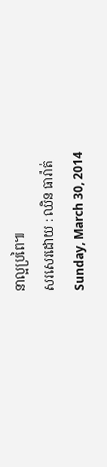នាល្អប្រពៃ៕
សរសេរដោយ : ឈិន ធារ៉ាត់
Sunday, March 30, 2014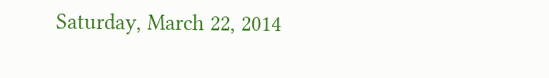Saturday, March 22, 2014